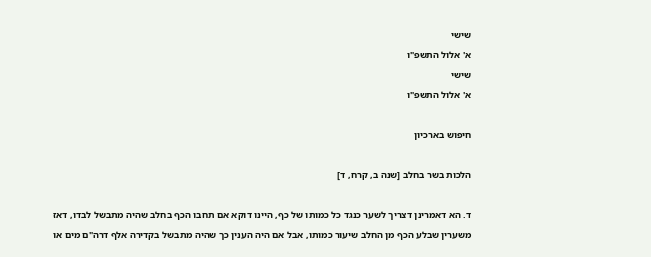שישי
א' אלול התשפ"ו
שישי
א' אלול התשפ"ו

חיפוש בארכיון

הלכות בשר בחלב [שנה ב, קרח, ד]

ד. הא דאמרינן דצריך לשער כנגד כל כמותו של כף, היינו דוקא אם תחבו הכף בחלב שהיה מתבשל לבדו, דאז משערין שבלע הכף מן החלב שיעור כמותו, אבל אם היה הענין כך שהיה מתבשל בקדירה אלף דרה"ם מים או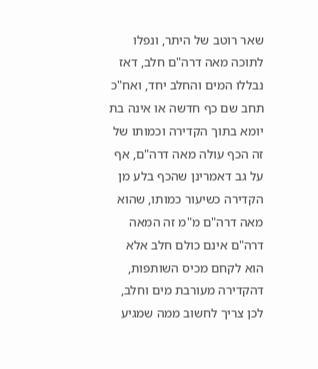שאר רוטב של היתר, ונפלו לתוכה מאה דרה"ם חלב, דאז נבללו המים והחלב יחד, ואח"כ תחב שם כף חדשה או אינה בת יומא בתוך הקדירה וכמותו של זה הכף עולה מאה דרה"ם, אף על גב דאמרינן שהכף בלע מן הקדירה כשיעור כמותו, שהוא מאה דרה"ם מ"מ זה המאה דרה"ם אינם כולם חלב אלא הוא לקחם מכיס השותפות, דהקדירה מעורבת מים וחלב, לכן צריך לחשוב ממה שמגיע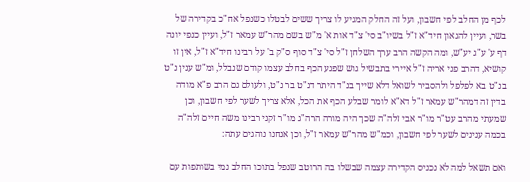לכף מן החלב לפי חשבון, ועל זה החלק המגיע לו צריך ששים לבטלו כשנפל אח"כ בקדירה של בשר, ועיין להגאון חיד"א ז"ל בשיו"ב סי' צ"ד אות א' מ"ש בשם מהר"ש עמאר ז"ל, ועיין כנפי יונה דף ע' ע"ג יע"ש, ומה הקשה הרב ערך השלחן ז"ל סי' צ"ד סוף ס"ק ב' על רבינו חיד"א ז"ל, אין זו קושיא, דהרב פני אריה ז"ל איירי בתבשיל גוש שפגע הכף בחלב עצמו קודם שנבלל, ומ"ש ענין נ"ט בנ"ט בא לפלפל ולהסביר לשואל דלא שייך בנ"ד היתר דנ"ט בר נ"ט, ולעולם גם הרב פ"א מודה בדין זה דמהר"ש עמאר ז"ל דא"א לומר שבלע הכף את הכל, אלא צריך לשער לפי חשבון, וכן שמעתי מהרב עט"ר מו"ר אבי זלה"ה שכך היה מורה הרה"ג מו"ר זקני רבינו משה חיים זלה"ה בכמה ענינים לשער לפי חשבון, וכמ"ש מהר"ש עמאר ז"ל, וכן אנחנו נוהגים עתה:

ואם תשאל למה לא נכניס הקדירה עצמה שבשלו בה הרוטב שנפל בתוכו החלב נמי בשותפות עם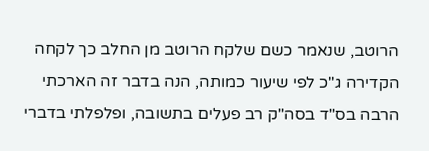הרוטב, שנאמר כשם שלקח הרוטב מן החלב כך לקחה הקדירה ג"כ לפי שיעור כמותה, הנה בדבר זה הארכתי הרבה בס"ד בסה"ק רב פעלים בתשובה, ופלפלתי בדברי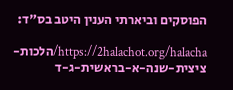הפוסקים וביארתי הענין היטב בס"ד:

https://2halachot.org/halacha/הלכות-ציצית-שנה-א-בראשית-ג-ד